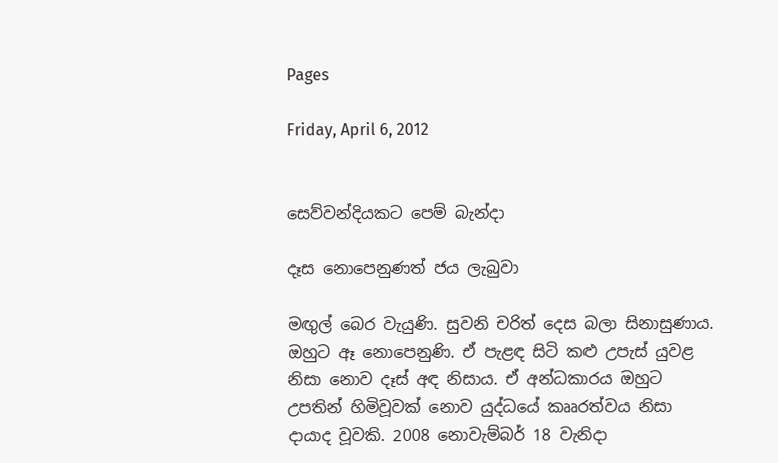Pages

Friday, April 6, 2012


සෙව්වන්දියකට පෙම් බැන්දා

දෑස නොපෙනුණත් ජය ලැබුවා

මඟුල් බෙර වැයුණි. සුවනි චරිත් දෙස බලා සිනාසුණාය. ඔහුට ඈ නොපෙනුණි. ඒ පැළඳ සිටි කළු උපැස් යුවළ නිසා නොව දෑස් අඳ නිසාය. ඒ අන්ධකාරය ඔහුට උපතින් හිමිවූවක් නොව යුද්ධයේ කෲරත්වය නිසා දායාද වූවකි. 2008 නොවැම්බර් 18 වැනිදා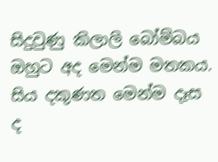සිදුවුණු කිලාලි බෝම්බය ඔහුට අද මෙන්ම මතකය. සිය දකුණත මෙන්ම දෑස ද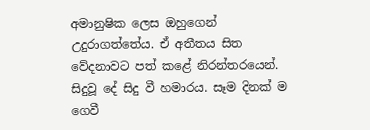අමානුෂික ලෙස ඔහුගෙන් උදුරාගත්තේය. ඒ අතීතය සිත වේදනාවට පත් කළේ නිරන්තරයෙන්. සිදුවූ දේ සිදු වී හමාරය. සෑම දිනක් ම ගෙවී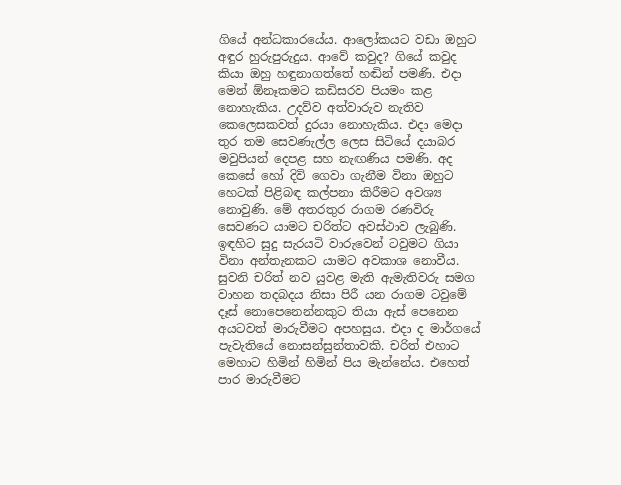ගියේ අන්ධකාරයේය. ආලෝකයට වඩා ඔහුට අඳුර හුරුපුරුදුය. ආවේ කවුද? ගියේ කවුද කියා ඔහු හඳුනාගත්තේ හඬින් පමණි. එදා මෙන් ඕනෑකමට කඩිසරව පියමං කළ නොහැකිය. උදව්ව අත්වාරුව නැතිව කෙලෙසකවත් දුරයා නොහැකිය. එදා මෙදා තුර තම සෙවණැල්ල ලෙස සිටියේ දයාබර මවුපියන් දෙපළ සහ නැඟණිය පමණි. අද කෙසේ හෝ දිවි ගෙවා ගැනීම විනා ඔහුට හෙටක් පිළිබඳ කල්පනා කිරීමට අවශ්‍ය නොවුණි. මේ අතරතුර රාගම රණවිරු සෙවණට යාමට චරිත්ට අවස්ථාව ලැබුණි. ඉඳහිට සුදු සැරයටි වාරුවෙන් ටවුමට ගියා විනා අන්තැනකට යාමට අවකාශ නොවීය.
සුවනි චරිත් නව යුවළ මැති ඇමැතිවරු සමග
වාහන තදබදය නිසා පිරී යන රාගම ටවුමේ දෑස් නොපෙනෙන්නකුට තියා ඇස් පෙනෙන අයටවත් මාරුවීමට අපහසුය. එදා ද මාර්ගයේ පැවැතියේ නොසන්සුන්තාවකි. චරිත් එහාට මෙහාට හිමින් හිමින් පිය මැන්නේය. එහෙත් පාර මාරුවීමට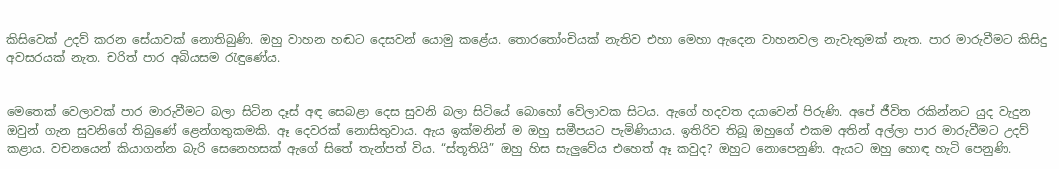කිසිවෙක් උදව් කරන සේයාවක් නොතිබුණි. ඔහු වාහන හඬට දෙසවන් යොමු කළේය. තොරතෝංචියක් නැතිව එහා මෙහා ඇදෙන වාහනවල නැවැතුමක් නැත. පාර මාරුවීමට කිසිදු අවසරයක් නැත. චරිත් පාර අබියසම රැඳුණේය.


මෙතෙක් වෙලාවක් පාර මාරුවීමට බලා සිටින දෑස් අඳ සෙබළා දෙස සුවනි බලා සිටියේ බොහෝ වේලාවක සිටය. ඇගේ හදවත දයාවෙන් පිරුණි. අපේ ජීවිත රකින්නට යුද වැදුන ඔවුන් ගැන සුවනිගේ තිබුණේ ළෙන්ගතුකමකි. ඈ දෙවරක් නොසිතුවාය. ඇය ඉක්මනින් ම ඔහු සමීපයට පැමිණියාය. ඉතිරිව තිබූ ඔහුගේ එකම අතින් අල්ලා පාර මාරුවීමට උදව් කළාය. වචනයෙන් කියාගන්න බැරි සෙනෙහසක් ඇගේ සිතේ තැන්පත් විය. “ස්තූතියි” ඔහු හිස සැලුවේය එහෙත් ඈ කවුද? ඔහුට නොපෙනුණි. ඇයට ඔහු හොඳ හැටි පෙනුණි.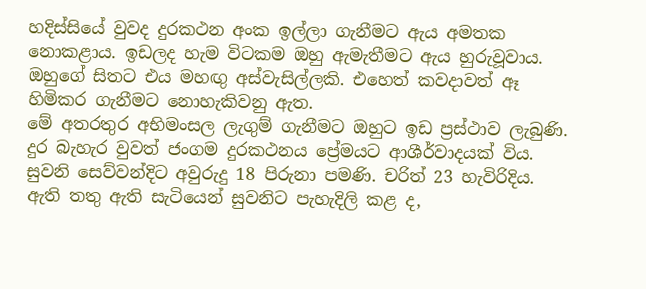හදිස්සියේ වුවද දුරකථන අංක ඉල්ලා ගැනීමට ඇය අමතක නොකළාය. ඉඩලද හැම විටකම ඔහු ඇමැතීමට ඇය හුරුවූවාය. ඔහුගේ සිතට එය මහඟු අස්වැසිල්ලකි. එහෙත් කවදාවත් ඈ හිමිකර ගැනීමට නොහැකිවනු ඇත.
මේ අතරතුර අභිමංසල ලැගුම් ගැනීමට ඔහුට ඉඩ ප්‍රස්ථාව ලැබුණි. දුර බැහැර වුවත් ජංගම දුරකථනය ප්‍රේමයට ආශීර්වාදයක් විය. සුවනි සෙව්වන්දිට අවුරුදු 18 පිරුනා පමණි. චරිත් 23 හැවිරිදිය. ඇති තතු ඇති සැටියෙන් සුවනිට පැහැදිලි කළ ද,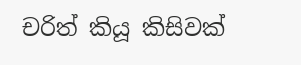චරිත් කියූ කිසිවක්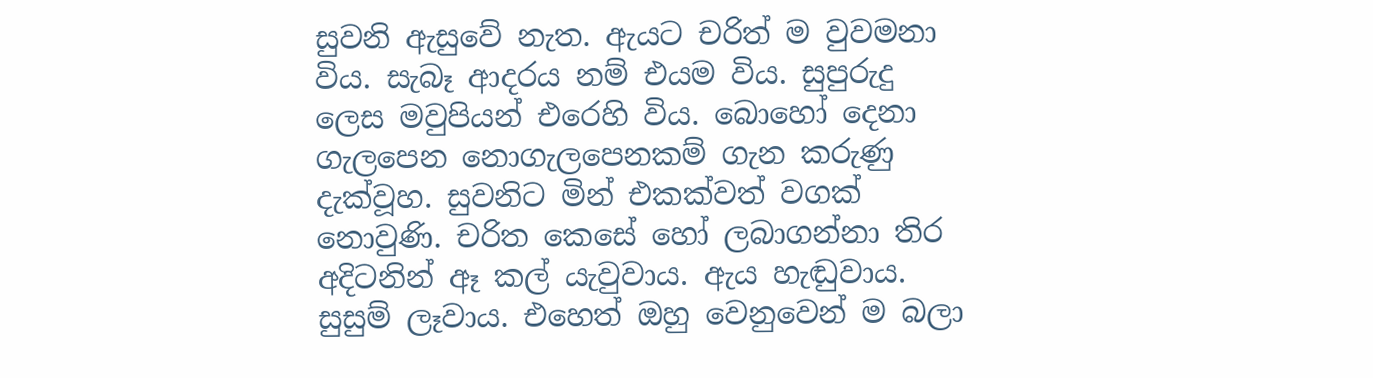සුවනි ඇසුවේ නැත. ඇයට චරිත් ම වුවමනා විය. සැබෑ ආදරය නම් එයම විය. සුපුරුදු ලෙස මවුපියන් එරෙහි විය. බොහෝ දෙනා ගැලපෙන නොගැලපෙනකම් ගැන කරුණු දැක්වූහ. සුවනිට මින් එකක්වත් වගක් නොවුණි. චරිත කෙසේ හෝ ලබාගන්නා තිර අදිටනින් ඈ කල් යැවුවාය. ඇය හැඬුවාය. සුසුම් ලෑවාය. එහෙත් ඔහු වෙනුවෙන් ම බලා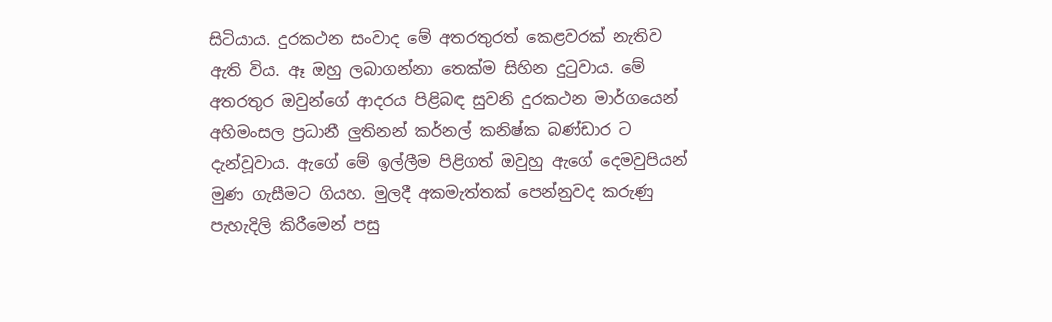සිටියාය. දුරකථන සංවාද මේ අතරතුරත් කෙළවරක් නැතිව ඇති විය. ඈ ඔහු ලබාගන්නා තෙක්ම සිහින දුටුවාය. මේ අතරතුර ඔවුන්ගේ ආදරය පිළිබඳ සුවනි දුරකථන මාර්ගයෙන් අහිමංසල ප්‍රධානී ලුතිනන් කර්නල් කනිෂ්ක බණ්ඩාර ට දැන්වූවාය. ඇගේ මේ ඉල්ලීම පිළිගත් ඔවුහු ඇගේ දෙමවුපියන් මුණ ගැසීමට ගියහ. මුලදී අකමැත්තක් පෙන්නුවද කරුණු පැහැදිලි කිරීමෙන් පසු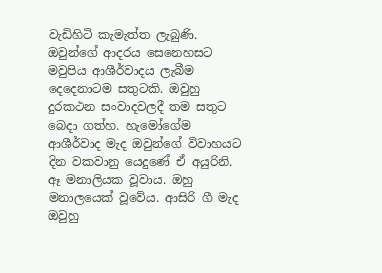වැඩිහිටි කැමැත්ත ලැබුණි. ඔවුන්ගේ ආදරය සෙනෙහසට මවුපිය ආශීර්වාදය ලැබීම දෙදෙනාටම සතුටකි. ඔවුහු දුරකථන සංවාදවලදී තම සතුට බෙදා ගත්හ. හැමෝගේම ආශීර්වාද මැද ඔවුන්ගේ විවාහයට දින වකවානු යෙදුණේ ඒ අයුරිනි.
ඈ මනාලියක වූවාය. ඔහු මනාලයෙක් වූවේය. ආසිරි ගී මැද ඔවුහු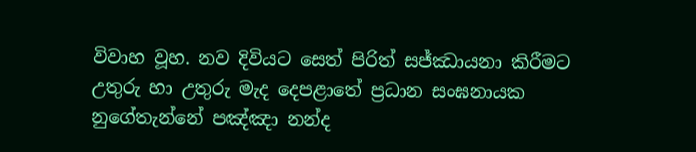විවාහ වූහ. නව දිවියට සෙත් පිරිත් සජ්ඣායනා කිරීමට උතුරු හා උතුරු මැද දෙපළාතේ ප්‍රධාන සංඝනායක නුගේතැන්නේ පඤ්ඤා නන්ද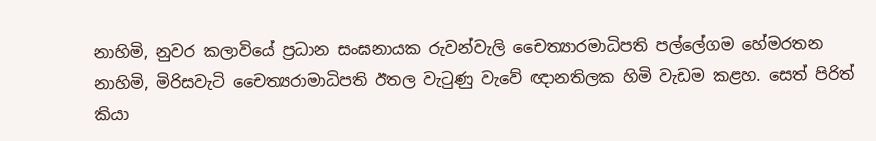නාහිමි, නුවර කලාවියේ ප්‍රධාන සංඝනායක රුවන්වැලි චෛත්‍යාරමාධිපති පල්ලේගම හේමරතන නාහිමි, මිරිසවැටි චෛත්‍යරාමාධිපති ඊතල වැටුණු වැවේ ඥානතිලක හිමි වැඩම කළහ. සෙත් පිරිත් කියා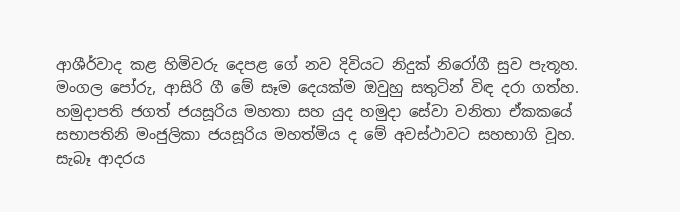ආශීර්වාද කළ හිමිවරු දෙපළ ගේ නව දිවියට නිදුක් නිරෝගී සුව පැතූහ.
මංගල පෝරු, ආසිරි ගී මේ සෑම දෙයක්ම ඔවුහු සතුටින් විඳ දරා ගත්හ. හමුදාපති ජගත් ජයසූරිය මහතා සහ යුද හමුදා සේවා වනිතා ඒකකයේ සභාපතිනි මංජුලිකා ජයසූරිය මහත්මිය ද මේ අවස්ථාවට සහභාගි වූහ.
සැබෑ ආදරය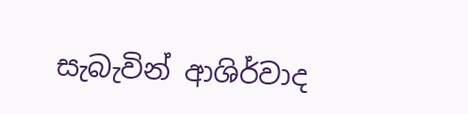සැබැවින් ආශිර්වාද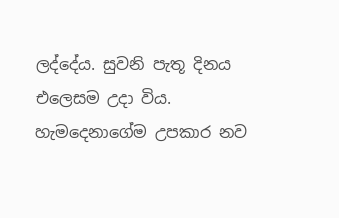ලද්දේය. සුවනි පැතූ දිනය එලෙසම උදා විය. හැමදෙනාගේම උපකාර නව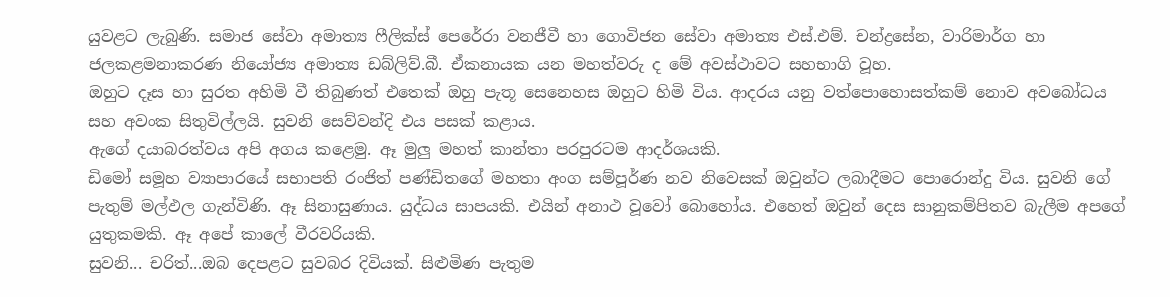යුවළට ලැබුණි. සමාජ සේවා අමාත්‍ය ෆීලික්ස් පෙරේරා වනජීවී හා ගොවිජන සේවා අමාත්‍ය එස්.එම්. චන්ද්‍රසේන, වාරිමාර්ග හා ජලකළමනාකරණ නියෝජ්‍ය අමාත්‍ය ඩබ්ලිව්.බී. ඒකනායක යන මහත්වරු ද මේ අවස්ථාවට සහභාගි වූහ.
ඔහුට දෑස හා සුරත අහිමි වී තිබුණත් එතෙක් ඔහු පැතූ සෙනෙහස ඔහුට හිමි විය. ආදරය යනු වත්පොහොසත්කම් නොව අවබෝධය සහ අවංක සිතුවිල්ලයි. සුවනි සෙව්වන්දි එය පසක් කළාය.
ඇගේ දයාබරත්වය අපි අගය කළෙමු. ඈ මුලු මහත් කාන්තා පරපුරටම ආදර්ශයකි.
ඩිමෝ සමූහ ව්‍යාපාරයේ සභාපති රංජිත් පණ්ඩිතගේ මහතා අංග සම්පූර්ණ නව නිවෙසක් ඔවුන්ට ලබාදීමට පොරොන්දු විය. සුවනි ගේ පැතුම් මල්ඵල ගැන්විණි. ඈ සිනාසුණාය. යුද්ධය සාපයකි. එයින් අනාථ වූවෝ බොහෝය. එහෙත් ඔවුන් දෙස සානුකම්පිතව බැලීම අපගේ යුතුකමකි. ඈ අපේ කාලේ වීරවරියකි.
සුවනි... චරිත්...ඔබ දෙපළට සුවබර දිවියක්. සිළුමිණ පැතුම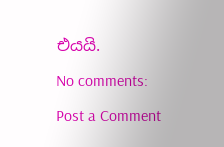එයයි.

No comments:

Post a Comment